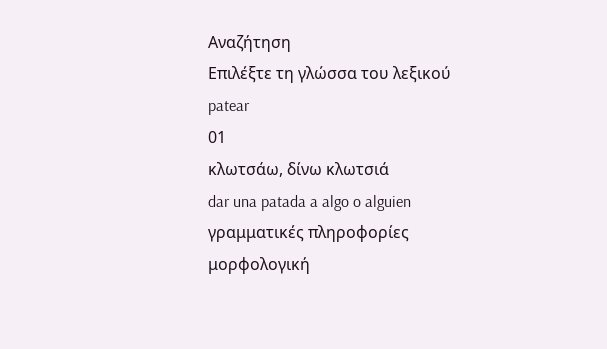Αναζήτηση
Επιλέξτε τη γλώσσα του λεξικού
patear
01
κλωτσάω, δίνω κλωτσιά
dar una patada a algo o alguien
γραμματικές πληροφορίες
μορφολογική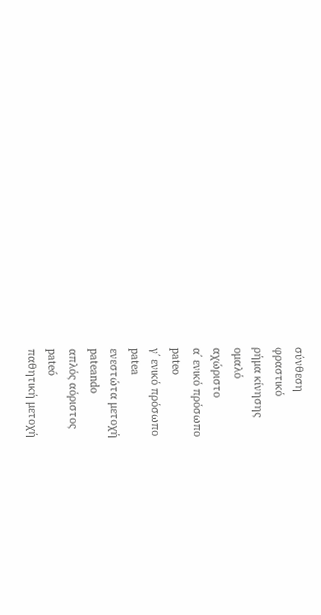σύνθεση
φραστικό
ρήμα κίνησης
ομαλό
αχώριστο
α΄ ενικό πρόσωπο
pateo
γ΄ ενικό πρόσωπο
patea
ενεστώτα μετοχή
pateando
απλός αόριστος
pateó
παθητική μετοχή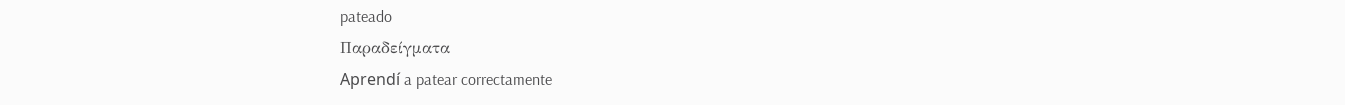pateado
Παραδείγματα
Aprendí a patear correctamente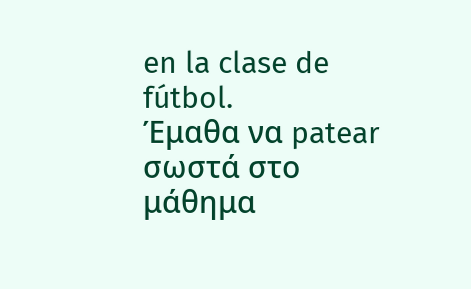en la clase de fútbol.
Έμαθα να patear σωστά στο μάθημα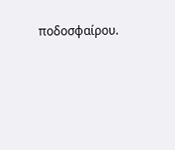ποδοσφαίρου.